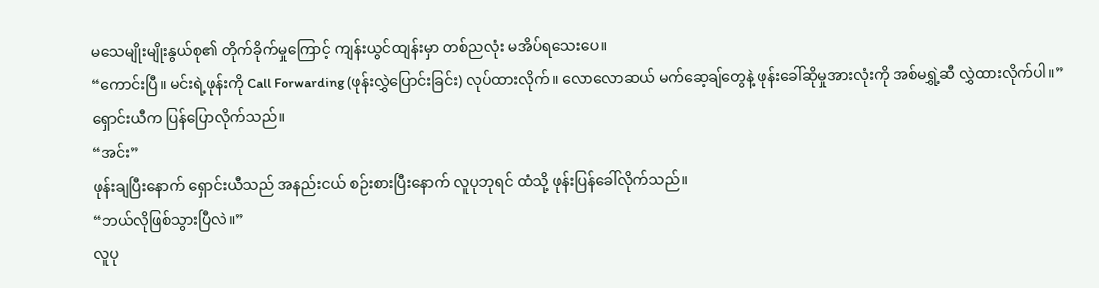မသေမျိုးမျိုးနွယ်စု၏ တိုက်ခိုက်မှုကြောင့် ကျန်းယွင်ထျန်းမှာ တစ်ညလုံး မအိပ်ရသေးပေ။
“ကောင်းပြီ။ မင်းရဲ့ဖုန်းကို Call Forwarding (ဖုန်းလွှဲပြောင်းခြင်း) လုပ်ထားလိုက်။ လောလောဆယ် မက်ဆေ့ချ်တွေနဲ့ ဖုန်းခေါ်ဆိုမှုအားလုံးကို အစ်မရွှဲ့ဆီ လွှဲထားလိုက်ပါ။”
ရှောင်းယီက ပြန်ပြောလိုက်သည်။
“အင်း”
ဖုန်းချပြီးနောက် ရှောင်းယီသည် အနည်းငယ် စဉ်းစားပြီးနောက် လူပုဘုရင် ထံသို့ ဖုန်းပြန်ခေါ်လိုက်သည်။
“ဘယ်လိုဖြစ်သွားပြီလဲ။”
လူပု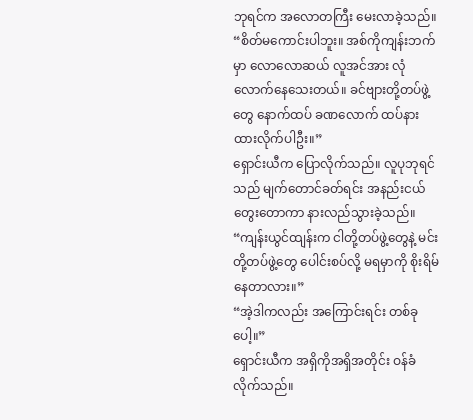ဘုရင်က အလောတကြီး မေးလာခဲ့သည်။
“စိတ်မကောင်းပါဘူး။ အစ်ကိုကျန်းဘက်မှာ လောလောဆယ် လူအင်အား လုံလောက်နေသေးတယ်။ ခင်ဗျားတို့တပ်ဖွဲ့တွေ နောက်ထပ် ခဏလောက် ထပ်နားထားလိုက်ပါဦး။”
ရှောင်းယီက ပြောလိုက်သည်။ လူပုဘုရင်သည် မျက်တောင်ခတ်ရင်း အနည်းငယ် တွေးတောကာ နားလည်သွားခဲ့သည်။
“ကျန်းယွင်ထျန်းက ငါတို့တပ်ဖွဲ့တွေနဲ့ မင်းတို့တပ်ဖွဲ့တွေ ပေါင်းစပ်လို့ မရမှာကို စိုးရိမ်နေတာလား။”
“အဲ့ဒါကလည်း အကြောင်းရင်း တစ်ခုပေါ့။”
ရှောင်းယီက အရှိကိုအရှိအတိုင်း ဝန်ခံလိုက်သည်။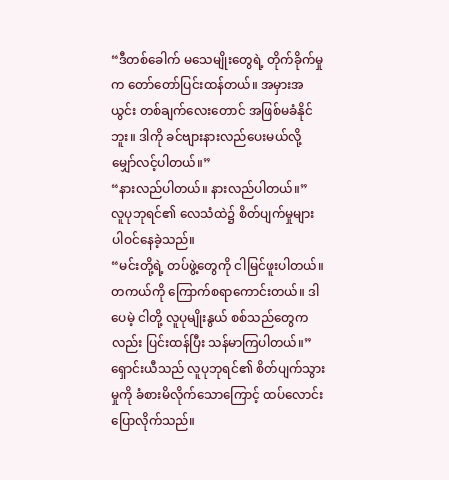“ဒီတစ်ခေါက် မသေမျိုးတွေရဲ့ တိုက်ခိုက်မှုက တော်တော်ပြင်းထန်တယ်။ အမှားအယွင်း တစ်ချက်လေးတောင် အဖြစ်မခံနိုင်ဘူး။ ဒါကို ခင်ဗျားနားလည်ပေးမယ်လို့ မျှော်လင့်ပါတယ်။”
“နားလည်ပါတယ်။ နားလည်ပါတယ်။”
လူပုဘုရင်၏ လေသံထဲ၌ စိတ်ပျက်မှုများ ပါဝင်နေခဲ့သည်။
“မင်းတို့ရဲ့ တပ်ဖွဲ့တွေကို ငါမြင်ဖူးပါတယ်။ တကယ်ကို ကြောက်စရာကောင်းတယ်။ ဒါပေမဲ့ ငါတို့ လူပုမျိုးနွယ် စစ်သည်တွေကလည်း ပြင်းထန်ပြီး သန်မာကြပါတယ်။”
ရှောင်းယီသည် လူပုဘုရင်၏ စိတ်ပျက်သွားမှုကို ခံစားမိလိုက်သောကြောင့် ထပ်လောင်းပြောလိုက်သည်။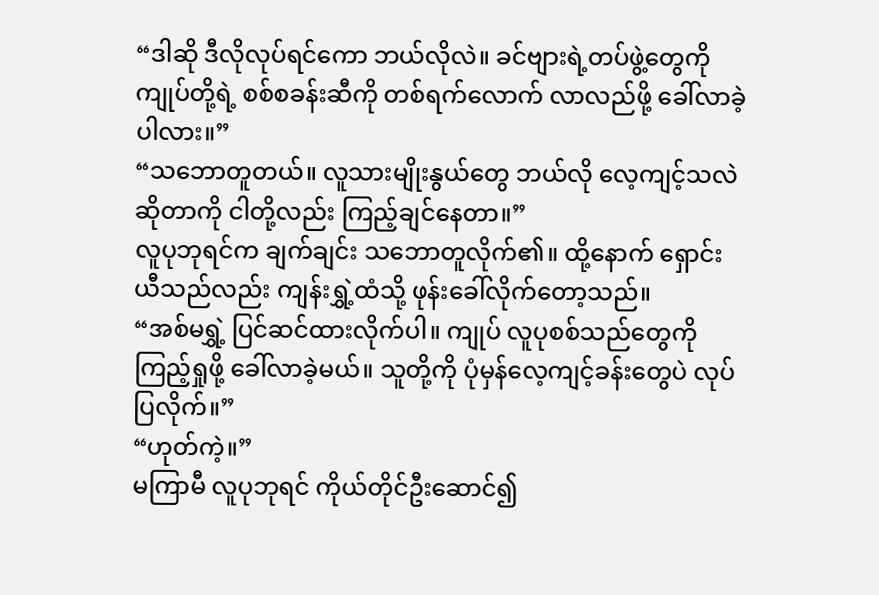“ဒါဆို ဒီလိုလုပ်ရင်ကော ဘယ်လိုလဲ။ ခင်ဗျားရဲ့တပ်ဖွဲ့တွေကို ကျုပ်တို့ရဲ့ စစ်စခန်းဆီကို တစ်ရက်လောက် လာလည်ဖို့ ခေါ်လာခဲ့ပါလား။”
“သဘောတူတယ်။ လူသားမျိုးနွယ်တွေ ဘယ်လို လေ့ကျင့်သလဲဆိုတာကို ငါတို့လည်း ကြည့်ချင်နေတာ။”
လူပုဘုရင်က ချက်ချင်း သဘောတူလိုက်၏။ ထို့နောက် ရှောင်းယီသည်လည်း ကျန်းရွှဲ့ထံသို့ ဖုန်းခေါ်လိုက်တော့သည်။
“အစ်မရွှဲ့ ပြင်ဆင်ထားလိုက်ပါ။ ကျုပ် လူပုစစ်သည်တွေကို ကြည့်ရှုဖို့ ခေါ်လာခဲ့မယ်။ သူတို့ကို ပုံမှန်လေ့ကျင့်ခန်းတွေပဲ လုပ်ပြလိုက်။”
“ဟုတ်ကဲ့။”
မကြာမီ လူပုဘုရင် ကိုယ်တိုင်ဦးဆောင်၍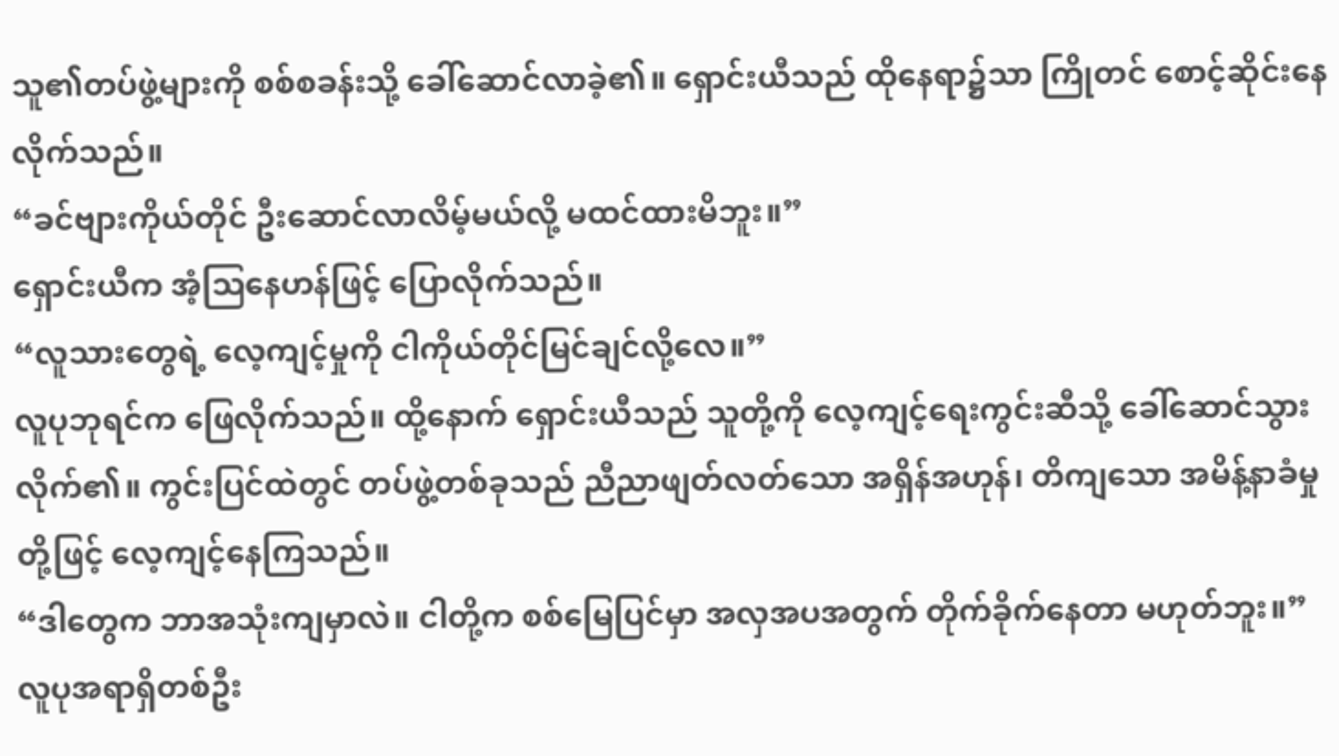သူ၏တပ်ဖွဲ့များကို စစ်စခန်းသို့ ခေါ်ဆောင်လာခဲ့၏။ ရှောင်းယီသည် ထိုနေရာ၌သာ ကြိုတင် စောင့်ဆိုင်းနေလိုက်သည်။
“ခင်ဗျားကိုယ်တိုင် ဦးဆောင်လာလိမ့်မယ်လို့ မထင်ထားမိဘူး။”
ရှောင်းယီက အံ့သြနေဟန်ဖြင့် ပြောလိုက်သည်။
“လူသားတွေရဲ့ လေ့ကျင့်မှုကို ငါကိုယ်တိုင်မြင်ချင်လို့လေ။”
လူပုဘုရင်က ဖြေလိုက်သည်။ ထို့နောက် ရှောင်းယီသည် သူတို့ကို လေ့ကျင့်ရေးကွင်းဆီသို့ ခေါ်ဆောင်သွားလိုက်၏။ ကွင်းပြင်ထဲတွင် တပ်ဖွဲ့တစ်ခုသည် ညီညာဖျတ်လတ်သော အရှိန်အဟုန်၊ တိကျသော အမိန့်နာခံမှုတို့ဖြင့် လေ့ကျင့်နေကြသည်။
“ဒါတွေက ဘာအသုံးကျမှာလဲ။ ငါတို့က စစ်မြေပြင်မှာ အလှအပအတွက် တိုက်ခိုက်နေတာ မဟုတ်ဘူး။”
လူပုအရာရှိတစ်ဦး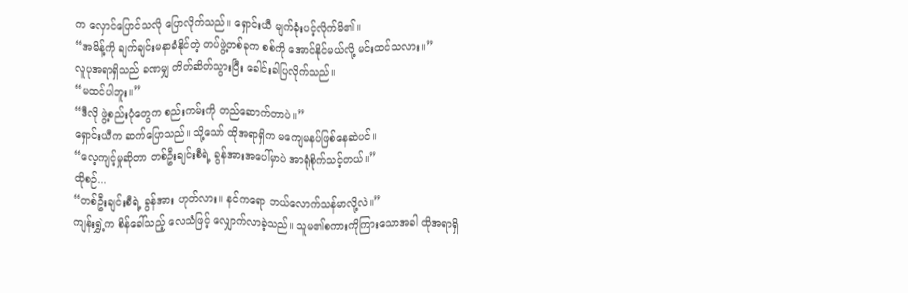က လှောင်ပြောင်သလို ပြောလိုက်သည်။ ရှောင်းယီ မျက်ခုံးပင့်လိုက်မိ၏။
“အမိန့်ကို ချက်ချင်းမနာခံနိုင်တဲ့ တပ်ဖွဲ့တစ်ခုက စစ်ကို အောင်နိုင်မယ်လို့ မင်းထင်သလား။”
လူပုအရာရှိသည် ခဏမျှ တိတ်ဆိတ်သွားပြီး ခေါင်းခါပြလိုက်သည်။
“မထင်ပါဘူး။”
“ဒီလို ဖွဲ့စည်းပုံတွေက စည်းကမ်းကို တည်ဆောက်တာပဲ။”
ရှောင်းယီက ဆက်ပြောသည်။ သို့သော် ထိုအရာရှိက မကျေမနပ်ဖြစ်နေဆဲပင်။
“လေ့ကျင့်မှုဆိုတာ တစ်ဦးချင်းစီရဲ့ ခွန်အားအပေါ်မှာပဲ အာရုံစိုက်သင့်တယ်။”
ထိုစဉ်...
“တစ်ဦးချင်းစီရဲ့ ခွန်အား ဟုတ်လား။ နင်ကရော ဘယ်လောက်သန်မာလို့လဲ။”
ကျန်းရွှဲ့က စိန်ခေါ်သည့် လေသံဖြင့် လျှောက်လာခဲ့သည်။ သူမ၏စကားကိုကြားသောအခါ ထိုအရာရှိ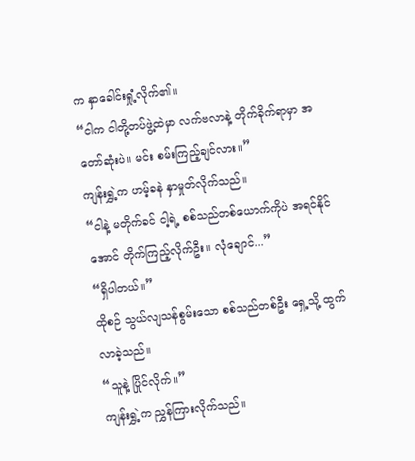က နှာခေါင်းရှုံ့လိုက်၏။
“ငါက ငါတို့တပ်ဖွဲ့ထဲမှာ လက်ဗလာနဲ့ တိုက်ခိုက်ရာမှာ အတော်ဆုံးပဲ။ မင်း စမ်းကြည့်ချင်လား။”
ကျန်းရွှဲ့က ဟမ့်ခနဲ နှာမှုတ်လိုက်သည်။
“ငါနဲ့ မတိုက်ခင် ငါ့ရဲ့ စစ်သည်တစ်ယောက်ကိုပဲ အရင်နိုင်အောင် တိုက်ကြည့်လိုက်ဦး။ လုံချောင်...”
“ရှိပါတယ်။”
ထိုစဉ် သွယ်လျသန်စွမ်းသော စစ်သည်တစ်ဦး ရှေ့သို့ ထွက်လာခဲ့သည်။
“သူနဲ့ ပြိုင်လိုက်။”
ကျန်းရွှဲ့က ညွှန်ကြားလိုက်သည်။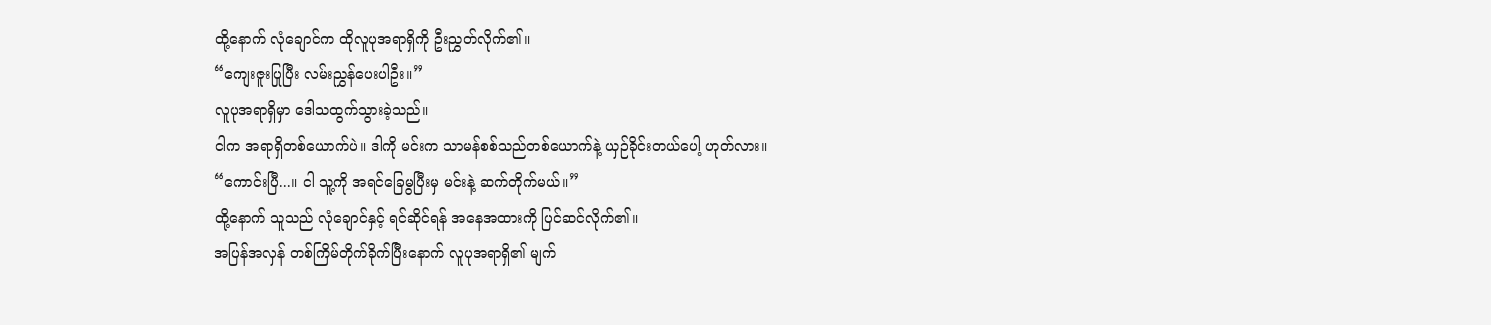ထို့နောက် လုံချောင်က ထိုလူပုအရာရှိကို ဦးညွှတ်လိုက်၏။
“ကျေးဇူးပြုပြီး လမ်းညွှန်ပေးပါဦး။”
လူပုအရာရှိမှာ ဒေါသထွက်သွားခဲ့သည်။
ငါက အရာရှိတစ်ယောက်ပဲ။ ဒါကို မင်းက သာမန်စစ်သည်တစ်ယောက်နဲ့ ယှဉ်ခိုင်းတယ်ပေါ့ ဟုတ်လား။
“ကောင်းပြီ...။ ငါ သူ့ကို အရင်ခြေမွပြီးမှ မင်းနဲ့ ဆက်တိုက်မယ်။”
ထို့နောက် သူသည် လုံချောင်နှင့် ရင်ဆိုင်ရန် အနေအထားကို ပြင်ဆင်လိုက်၏။
အပြန်အလှန် တစ်ကြိမ်တိုက်ခိုက်ပြီးနောက် လူပုအရာရှိ၏ မျက်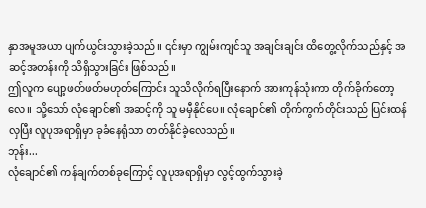နှာအမူအယာ ပျက်ယွင်းသွားခဲ့သည်။ ၎င်းမှာ ကျွမ်းကျင်သူ အချင်းချင်း ထိတွေ့လိုက်သည်နှင့် အဆင့်အတန်းကို သိရှိသွားခြင်း ဖြစ်သည်။
ဤလူက ပျော့ဖတ်ဖတ်မဟုတ်ကြောင်း သူသိလိုက်ရပြီးနောက် အားကုန်သုံးကာ တိုက်ခိုက်တော့လေ။ သို့သော် လုံချောင်၏ အဆင့်ကို သူ မမှီနိုင်ပေ။ လုံချောင်၏ တိုက်ကွက်တိုင်းသည် ပြင်းထန်လှပြီး လူပုအရာရှိမှာ ခုခံနေရုံသာ တတ်နိုင်ခဲ့လေသည်။
ဘုန်း...
လုံချောင်၏ ကန်ချက်တစ်ခုကြောင့် လူပုအရာရှိမှာ လွင့်ထွက်သွားခဲ့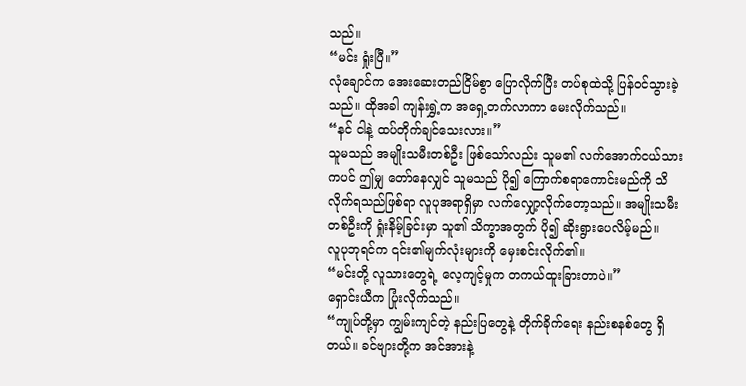သည်။
“မင်း ရှုံးပြီ။”
လုံချောင်က အေးဆေးတည်ငြိမ်စွာ ပြောလိုက်ပြီး တပ်စုထဲသို့ ပြန်ဝင်သွားခဲ့သည်။ ထိုအခါ ကျန်းရွှဲ့က အရှေ့တက်လာကာ မေးလိုက်သည်။
“နင် ငါနဲ့ ထပ်တိုက်ချင်သေးလား။”
သူမသည် အမျိုးသမီးတစ်ဦး ဖြစ်သော်လည်း သူမ၏ လက်အောက်ငယ်သားကပင် ဤမျှ တော်နေလျှင် သူမသည် ပို၍ ကြောက်စရာကောင်းမည်ကို သိလိုက်ရသည်ဖြစ်ရာ လူပုအရာရှိမှာ လက်လျှော့လိုက်တော့သည်။ အမျိုးသမီးတစ်ဦးကို ရှုံးနိမ့်ခြင်းမှာ သူ၏ သိက္ခာအတွက် ပို၍ ဆိုးရွားပေလိမ့်မည်။
လူပုဘုရင်က ၎င်း၏မျက်လုံးများကို မှေးစင်းလိုက်၏။
“မင်းတို့ လူသားတွေရဲ့ လေ့ကျင့်မှုက တကယ်ထူးခြားတာပဲ။”
ရှောင်းယီက ပြုံးလိုက်သည်။
“ကျုပ်တို့မှာ ကျွမ်းကျင်တဲ့ နည်းပြတွေနဲ့ တိုက်ခိုက်ရေး နည်းစနစ်တွေ ရှိတယ်။ ခင်ဗျားတို့က အင်အားနဲ့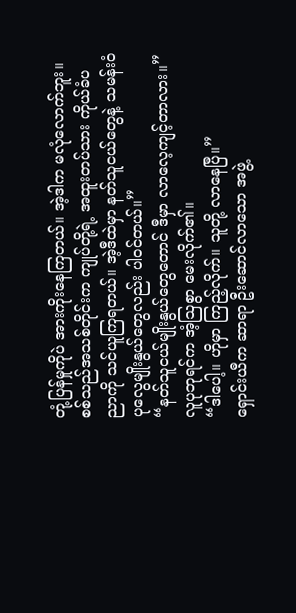တုံ့ပြန်မှုကိုပဲ အားကိုးနေကြတယ်။ အဲ့ဒါက မလုံလောက်ဘူး။ စစ်သည်အသစ်တိုင်းက ကျုပ်တို့ရဲ့ အထူးတပ်သား ကိုယ်ခံပညာကို သင်ယူကြရတယ်။ အဲ့ဒီထဲမှာ နတ်သူငယ်တွေနဲ့ သမန်းဝံပုလွေမျိုးနွယ်တွေလည်း ပါဝင်တယ်။”
“နတ်သူငယ်မျိုးနွယ်တွေတောင် ဒီမှာ လာလေ့ကျင့်တာလား။”
လူပုဘုရင်က အံ့သြစွာ မေးလိုက်၏။
“ဒါပေါ့။ ဟိုမှာ ကြည့်လိုက်။ သူတို့ လာနေပြီ။”
ရှောင်းယီက ဆာရာ ဦးဆောင်လာသော အဖွဲ့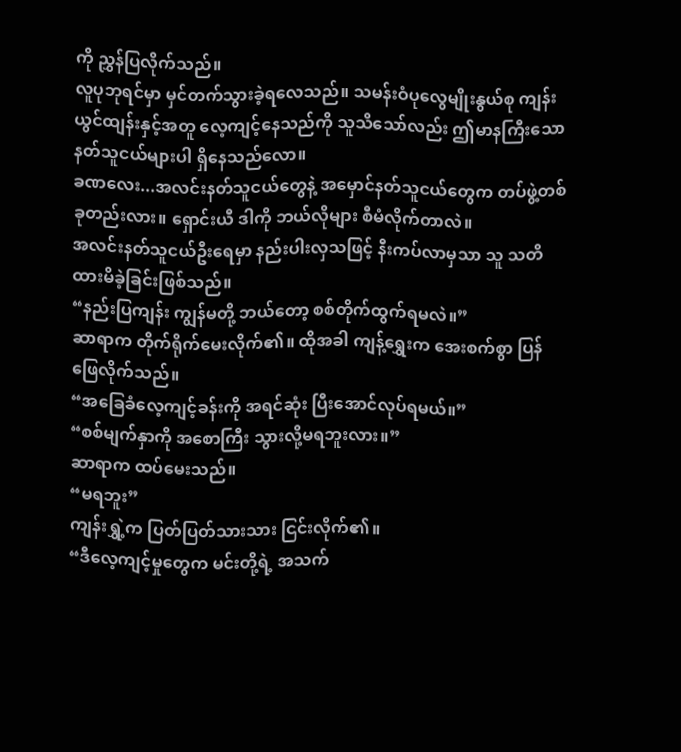ကို ညွှန်ပြလိုက်သည်။
လူပုဘုရင်မှာ မှင်တက်သွားခဲ့ရလေသည်။ သမန်းဝံပုလွေမျိုးနွယ်စု ကျန်းယွင်ထျန်းနှင့်အတူ လေ့ကျင့်နေသည်ကို သူသိသော်လည်း ဤမာနကြီးသော နတ်သူငယ်များပါ ရှိနေသည်လော။
ခဏလေး...အလင်းနတ်သူငယ်တွေနဲ့ အမှောင်နတ်သူငယ်တွေက တပ်ဖွဲ့တစ်ခုတည်းလား။ ရှောင်းယီ ဒါကို ဘယ်လိုများ စီမံလိုက်တာလဲ။
အလင်းနတ်သူငယ်ဦးရေမှာ နည်းပါးလှသဖြင့် နီးကပ်လာမှသာ သူ သတိထားမိခဲ့ခြင်းဖြစ်သည်။
“နည်းပြကျန်း ကျွန်မတို့ ဘယ်တော့ စစ်တိုက်ထွက်ရမလဲ။”
ဆာရာက တိုက်ရိုက်မေးလိုက်၏။ ထိုအခါ ကျန့်ရွှေးက အေးစက်စွာ ပြန်ဖြေလိုက်သည်။
“အခြေခံလေ့ကျင့်ခန်းကို အရင်ဆုံး ပြီးအောင်လုပ်ရမယ်။”
“စစ်မျက်နှာကို အစောကြီး သွားလို့မရဘူးလား။”
ဆာရာက ထပ်မေးသည်။
“မရဘူး”
ကျန်းရွှဲ့က ပြတ်ပြတ်သားသား ငြင်းလိုက်၏။
“ဒီလေ့ကျင့်မှုတွေက မင်းတို့ရဲ့ အသက်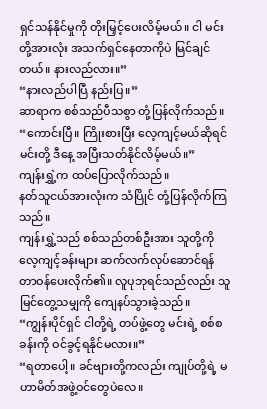ရှင်သန်နိုင်မှုကို တိုးမြှင့်ပေးလိမ့်မယ်။ ငါ မင်းတို့အားလုံး အသက်ရှင်နေတာကိုပဲ မြင်ချင်တယ်။ နားလည်လား။”
“နားလည်ပါပြီ နည်းပြ။”
ဆာရာက စစ်သည်ပီသစွာ တုံ့ပြန်လိုက်သည်။
“ကောင်းပြီ။ ကြိုးစားပြီး လေ့ကျင့်မယ်ဆိုရင် မင်းတို့ ဒီနေ့ အပြီးသတ်နိုင်လိမ့်မယ်။”
ကျန်းရွှဲ့က ထပ်ပြောလိုက်သည်။
နတ်သူငယ်အားလုံးက သံပြိုင် တုံ့ပြန်လိုက်ကြသည်။
ကျန်းရွှဲ့သည် စစ်သည်တစ်ဦးအား သူတို့ကို လေ့ကျင့်ခန်းများ ဆက်လက်လုပ်ဆောင်ရန် တာဝန်ပေးလိုက်၏။ လူပုဘုရင်သည်လည်း သူမြင်တွေ့သမျှကို ကျေနပ်သွားခဲ့သည်။
“ကျွန်းပိုင်ရှင် ငါတို့ရဲ့ တပ်ဖွဲ့တွေ မင်းရဲ့ စစ်စခန်းကို ဝင်ခွင့်ရနိုင်မလား။”
“ရတာပေါ့။ ခင်ဗျားတို့ကလည်း ကျုပ်တို့ရဲ့ မဟာမိတ်အဖွဲ့ဝင်တွေပဲလေ။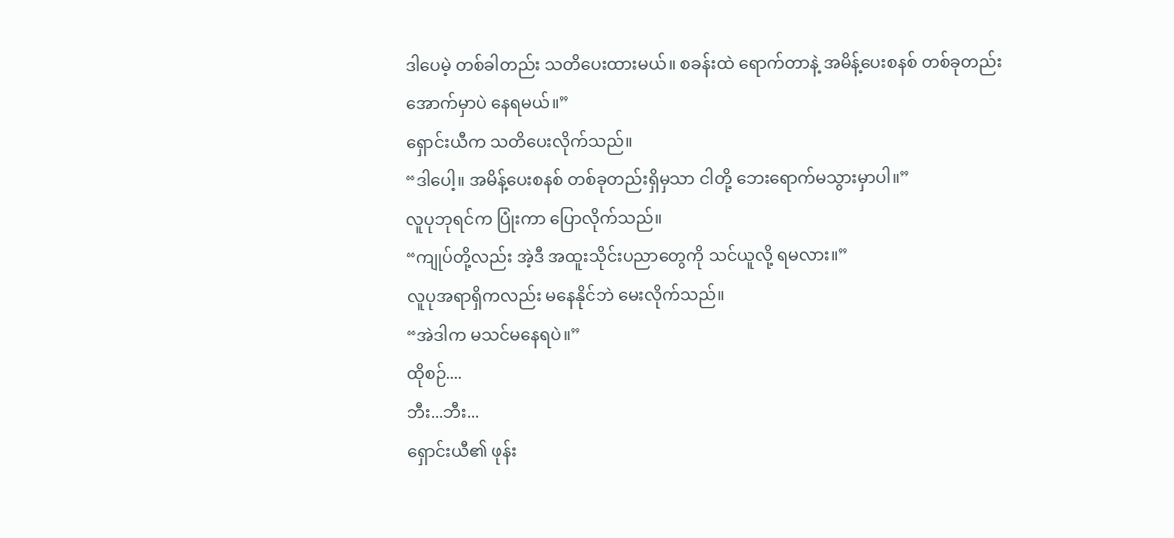ဒါပေမဲ့ တစ်ခါတည်း သတိပေးထားမယ်။ စခန်းထဲ ရောက်တာနဲ့ အမိန့်ပေးစနစ် တစ်ခုတည်းအောက်မှာပဲ နေရမယ်။”
ရှောင်းယီက သတိပေးလိုက်သည်။
“ဒါပေါ့။ အမိန့်ပေးစနစ် တစ်ခုတည်းရှိမှသာ ငါတို့ ဘေးရောက်မသွားမှာပါ။”
လူပုဘုရင်က ပြုံးကာ ပြောလိုက်သည်။
“ကျုပ်တို့လည်း အဲ့ဒီ အထူးသိုင်းပညာတွေကို သင်ယူလို့ ရမလား။”
လူပုအရာရှိကလည်း မနေနိုင်ဘဲ မေးလိုက်သည်။
“အဲဒါက မသင်မနေရပဲ။”
ထိုစဉ်....
ဘီး...ဘီး...
ရှောင်းယီ၏ ဖုန်း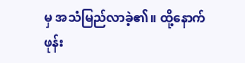မှ အသံမြည်လာခဲ့၏။ ထို့နောက် ဖုန်း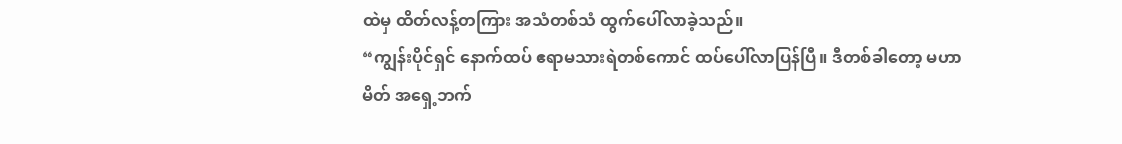ထဲမှ ထိတ်လန့်တကြား အသံတစ်သံ ထွက်ပေါ်လာခဲ့သည်။
“ကျွန်းပိုင်ရှင် နောက်ထပ် ဧရာမသားရဲတစ်ကောင် ထပ်ပေါ်လာပြန်ပြီ။ ဒီတစ်ခါတော့ မဟာမိတ် အရှေ့ဘက်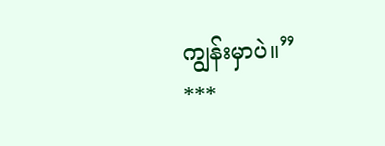ကျွန်းမှာပဲ။”
***